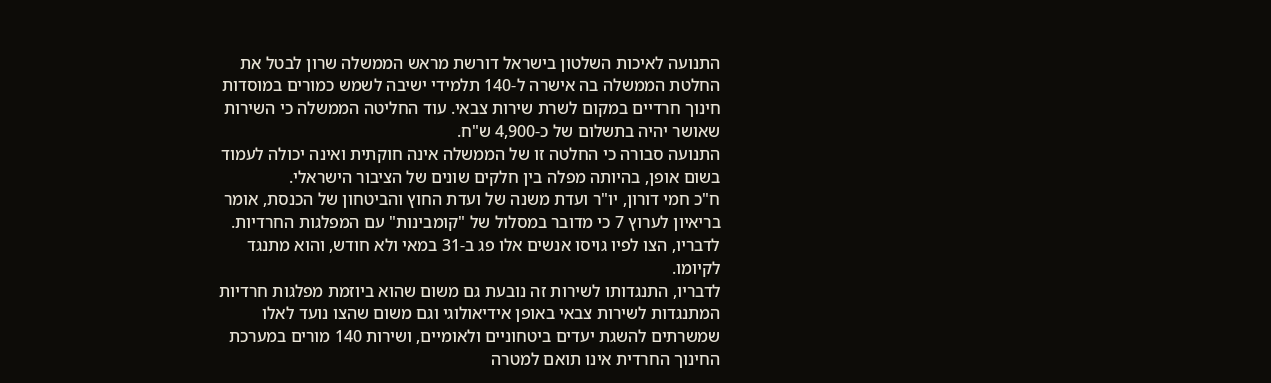התנועה לאיכות השלטון בישראל דורשת מראש הממשלה שרון לבטל את החלטת הממשלה בה אישרה ל-140 תלמידי ישיבה לשמש כמורים במוסדות חינוך חרדיים במקום לשרת שירות צבאי. עוד החליטה הממשלה כי השירות שאושר יהיה בתשלום של כ-4,900 ש"ח.
התנועה סבורה כי החלטה זו של הממשלה אינה חוקתית ואינה יכולה לעמוד בשום אופן, בהיותה מפלה בין חלקים שונים של הציבור הישראלי.
ח"כ חמי דורון, יו"ר ועדת משנה של ועדת החוץ והביטחון של הכנסת, אומר בריאיון לערוץ 7 כי מדובר במסלול של "קומבינות" עם המפלגות החרדיות. לדבריו, הצו לפיו גויסו אנשים אלו פג ב-31 במאי ולא חודש, והוא מתנגד לקיומו.
לדבריו, התנגדותו לשירות זה נובעת גם משום שהוא ביוזמת מפלגות חרדיות המתנגדות לשירות צבאי באופן אידיאולוגי וגם משום שהצו נועד לאלו שמשרתים להשגת יעדים ביטחוניים ולאומיים, ושירות 140 מורים במערכת החינוך החרדית אינו תואם למטרה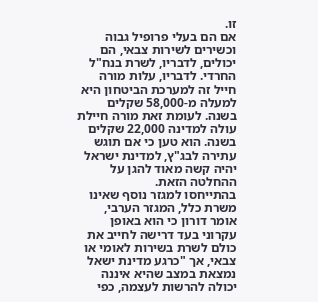זו.
אם הם בעלי פרופיל גבוה וכשירים לשירות צבאי, הם יכולים, לדבריו, לשרת בנח"ל החרדי. לדבריו, עלות מורה חייל זה למערכת הביטחון היא למעלה מ-58,000 שקלים בשנה. לעומת זאת מורה חיילת עולה למדינה 22,000 שקלים בשנה. הוא טען כי אם תוגש עתירה לבג"ץ, למדינת ישראל יהיה קשה מאוד להגן על ההחלטה הזאת.
בהתייחסו למגזר נוסף שאינו משרת כלל, המגזר הערבי, אומר דורון כי הוא באופן עקרוני בעד דרישה לחייב את כולם לשרת בשירות לאומי או צבאי, אך "כרגע מדינת ישאל נמצאת במצב שהיא איננה יכולה להרשות לעצמה, כפי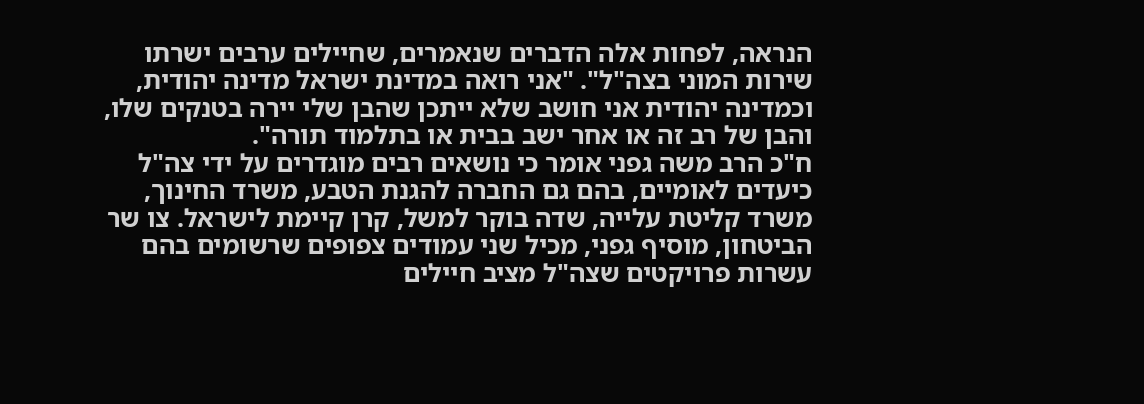הנראה, לפחות אלה הדברים שנאמרים, שחיילים ערבים ישרתו שירות המוני בצה"ל". "אני רואה במדינת ישראל מדינה יהודית, וכמדינה יהודית אני חושב שלא ייתכן שהבן שלי יירה בטנקים שלו, והבן של רב זה או אחר ישב בבית או בתלמוד תורה".
ח"כ הרב משה גפני אומר כי נושאים רבים מוגדרים על ידי צה"ל כיעדים לאומיים, בהם גם החברה להגנת הטבע, משרד החינוך, משרד קליטת עלייה, שדה בוקר למשל, קרן קיימת לישראל. צו שר הביטחון, מוסיף גפני, מכיל שני עמודים צפופים שרשומים בהם עשרות פרויקטים שצה"ל מציב חיילים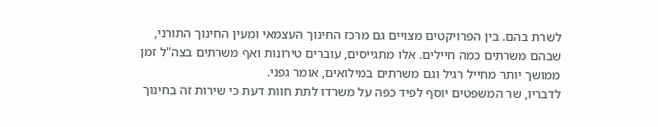לשרת בהם. בין הפרויקטים מצויים גם מרכז החינוך העצמאי ומעין החינוך התורני, שבהם משרתים כמה חיילים. אלו מתגייסים, עוברים טירונות ואף משרתים בצה"ל זמן ממושך יותר מחייל רגיל וגם משרתים במילואים, אומר גפני.
לדבריו, שר המשפטים יוסף לפיד כפה על משרדו לתת חוות דעת כי שירות זה בחינוך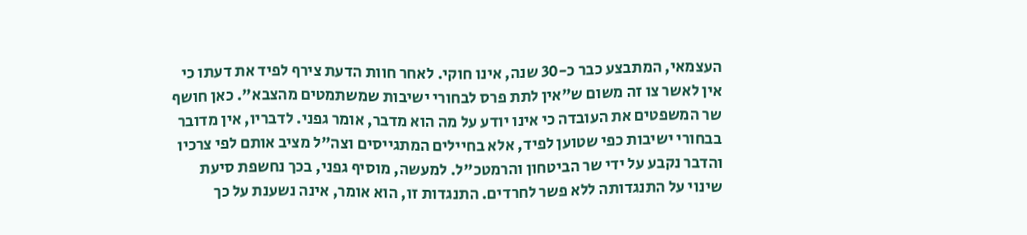העצמאי, המתבצע כבר כ-30 שנה, אינו חוקי. לאחר חוות הדעת צירף לפיד את דעתו כי אין לאשר צו זה משום ש"אין לתת פרס לבחורי ישיבות שמשתמטים מהצבא". כאן חושף שר המשפטים את העובדה כי אינו יודע על מה הוא מדבר, אומר גפני. לדבריו, אין מדובר בבחורי ישיבות כפי שטוען לפיד, אלא בחיילים המתגייסים וצה"ל מציב אותם לפי צרכיו והדבר נקבע על ידי שר הביטחון והרמטכ"ל. למעשה, מוסיף גפני, בכך נחשפת סיעת שינוי על התנגדותה ללא פשר לחרדים. התנגדות זו, הוא אומר, אינה נשענת על כך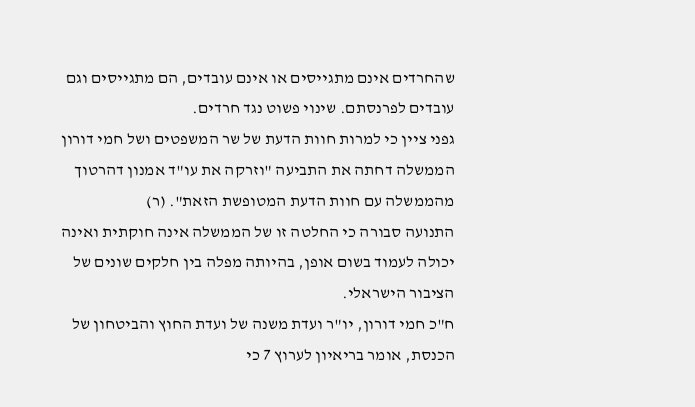שהחרדים אינם מתגייסים או אינם עובדים, הם מתגייסים וגם עובדים לפרנסתם. שינוי פשוט נגד חרדים.
גפני ציין כי למרות חוות הדעת של שר המשפטים ושל חמי דורון הממשלה דחתה את התביעה "וזרקה את עו"ד אמנון דהרטוך מהממשלה עם חוות הדעת המטופשת הזאת". (ר)
התנועה סבורה כי החלטה זו של הממשלה אינה חוקתית ואינה יכולה לעמוד בשום אופן, בהיותה מפלה בין חלקים שונים של הציבור הישראלי.
ח"כ חמי דורון, יו"ר ועדת משנה של ועדת החוץ והביטחון של הכנסת, אומר בריאיון לערוץ 7 כי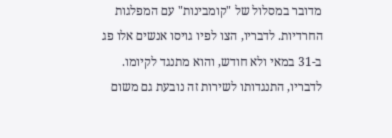מדובר במסלול של "קומבינות" עם המפלגות החרדיות. לדבריו, הצו לפיו גויסו אנשים אלו פג ב-31 במאי ולא חודש, והוא מתנגד לקיומו.
לדבריו, התנגדותו לשירות זה נובעת גם משום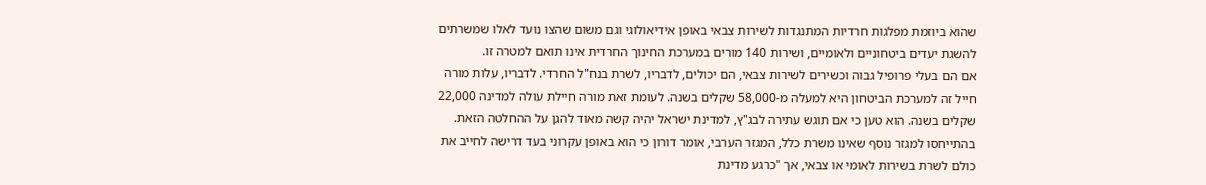שהוא ביוזמת מפלגות חרדיות המתנגדות לשירות צבאי באופן אידיאולוגי וגם משום שהצו נועד לאלו שמשרתים להשגת יעדים ביטחוניים ולאומיים, ושירות 140 מורים במערכת החינוך החרדית אינו תואם למטרה זו.
אם הם בעלי פרופיל גבוה וכשירים לשירות צבאי, הם יכולים, לדבריו, לשרת בנח"ל החרדי. לדבריו, עלות מורה חייל זה למערכת הביטחון היא למעלה מ-58,000 שקלים בשנה. לעומת זאת מורה חיילת עולה למדינה 22,000 שקלים בשנה. הוא טען כי אם תוגש עתירה לבג"ץ, למדינת ישראל יהיה קשה מאוד להגן על ההחלטה הזאת.
בהתייחסו למגזר נוסף שאינו משרת כלל, המגזר הערבי, אומר דורון כי הוא באופן עקרוני בעד דרישה לחייב את כולם לשרת בשירות לאומי או צבאי, אך "כרגע מדינת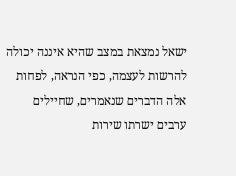ישאל נמצאת במצב שהיא איננה יכולה להרשות לעצמה, כפי הנראה, לפחות אלה הדברים שנאמרים, שחיילים ערבים ישרתו שירות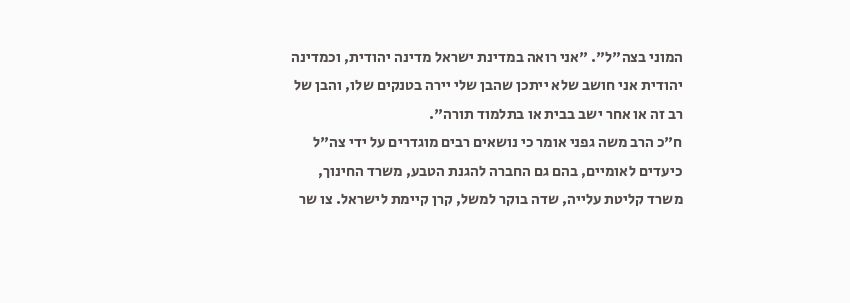המוני בצה"ל". "אני רואה במדינת ישראל מדינה יהודית, וכמדינה יהודית אני חושב שלא ייתכן שהבן שלי יירה בטנקים שלו, והבן של רב זה או אחר ישב בבית או בתלמוד תורה".
ח"כ הרב משה גפני אומר כי נושאים רבים מוגדרים על ידי צה"ל כיעדים לאומיים, בהם גם החברה להגנת הטבע, משרד החינוך, משרד קליטת עלייה, שדה בוקר למשל, קרן קיימת לישראל. צו שר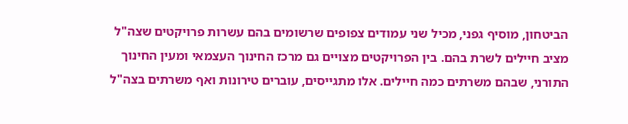הביטחון, מוסיף גפני, מכיל שני עמודים צפופים שרשומים בהם עשרות פרויקטים שצה"ל מציב חיילים לשרת בהם. בין הפרויקטים מצויים גם מרכז החינוך העצמאי ומעין החינוך התורני, שבהם משרתים כמה חיילים. אלו מתגייסים, עוברים טירונות ואף משרתים בצה"ל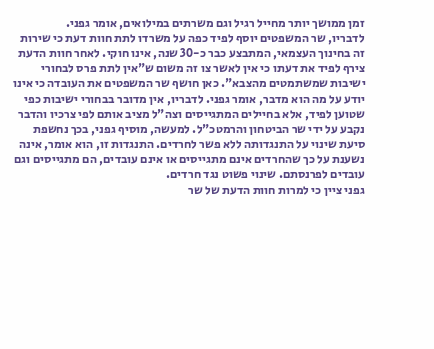זמן ממושך יותר מחייל רגיל וגם משרתים במילואים, אומר גפני.
לדבריו, שר המשפטים יוסף לפיד כפה על משרדו לתת חוות דעת כי שירות זה בחינוך העצמאי, המתבצע כבר כ-30 שנה, אינו חוקי. לאחר חוות הדעת צירף לפיד את דעתו כי אין לאשר צו זה משום ש"אין לתת פרס לבחורי ישיבות שמשתמטים מהצבא". כאן חושף שר המשפטים את העובדה כי אינו יודע על מה הוא מדבר, אומר גפני. לדבריו, אין מדובר בבחורי ישיבות כפי שטוען לפיד, אלא בחיילים המתגייסים וצה"ל מציב אותם לפי צרכיו והדבר נקבע על ידי שר הביטחון והרמטכ"ל. למעשה, מוסיף גפני, בכך נחשפת סיעת שינוי על התנגדותה ללא פשר לחרדים. התנגדות זו, הוא אומר, אינה נשענת על כך שהחרדים אינם מתגייסים או אינם עובדים, הם מתגייסים וגם עובדים לפרנסתם. שינוי פשוט נגד חרדים.
גפני ציין כי למרות חוות הדעת של שר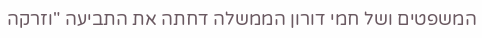המשפטים ושל חמי דורון הממשלה דחתה את התביעה "וזרקה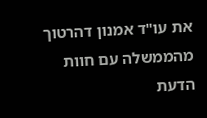את עו"ד אמנון דהרטוך מהממשלה עם חוות הדעת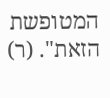המטופשת הזאת". (ר)